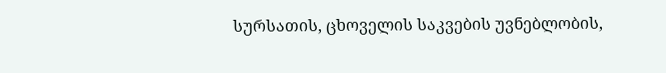სურსათის, ცხოველის საკვების უვნებლობის,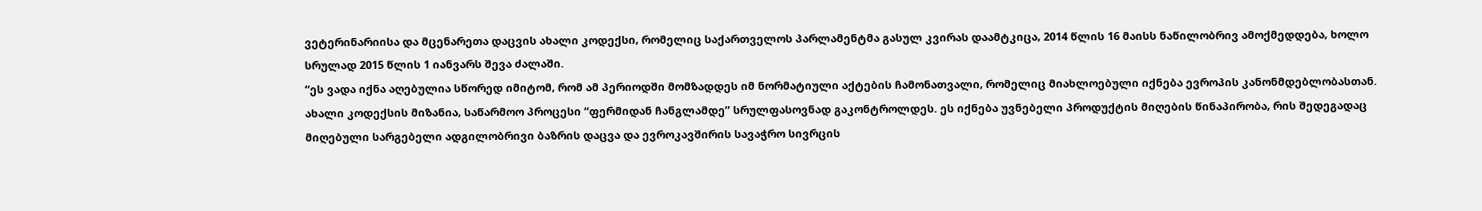ვეტერინარიისა და მცენარეთა დაცვის ახალი კოდექსი, რომელიც საქართველოს პარლამენტმა გასულ კვირას დაამტკიცა, 2014 წლის 16 მაისს ნაწილობრივ ამოქმედდება, ხოლო სრულად 2015 წლის 1 იანვარს შევა ძალაში.
“ეს ვადა იქნა აღებულია სწორედ იმიტომ, რომ ამ პერიოდში მომზადდეს იმ ნორმატიული აქტების ჩამონათვალი, რომელიც მიახლოებული იქნება ევროპის კანონმდებლობასთან. ახალი კოდექსის მიზანია, საწარმოო პროცესი “ფერმიდან ჩანგლამდე” სრულფასოვნად გაკონტროლდეს. ეს იქნება უვნებელი პროდუქტის მიღების წინაპირობა, რის შედეგადაც მიღებული სარგებელი ადგილობრივი ბაზრის დაცვა და ევროკავშირის სავაჭრო სივრცის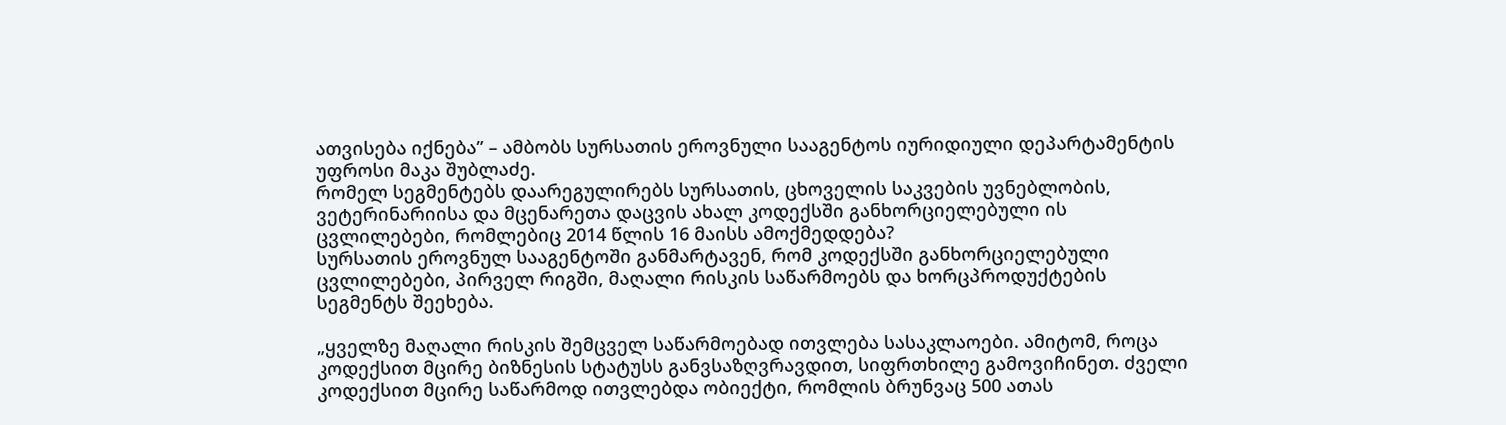ათვისება იქნება” – ამბობს სურსათის ეროვნული სააგენტოს იურიდიული დეპარტამენტის უფროსი მაკა შუბლაძე.
რომელ სეგმენტებს დაარეგულირებს სურსათის, ცხოველის საკვების უვნებლობის, ვეტერინარიისა და მცენარეთა დაცვის ახალ კოდექსში განხორციელებული ის ცვლილებები, რომლებიც 2014 წლის 16 მაისს ამოქმედდება?
სურსათის ეროვნულ სააგენტოში განმარტავენ, რომ კოდექსში განხორციელებული ცვლილებები, პირველ რიგში, მაღალი რისკის საწარმოებს და ხორცპროდუქტების სეგმენტს შეეხება.

„ყველზე მაღალი რისკის შემცველ საწარმოებად ითვლება სასაკლაოები. ამიტომ, როცა კოდექსით მცირე ბიზნესის სტატუსს განვსაზღვრავდით, სიფრთხილე გამოვიჩინეთ. ძველი კოდექსით მცირე საწარმოდ ითვლებდა ობიექტი, რომლის ბრუნვაც 500 ათას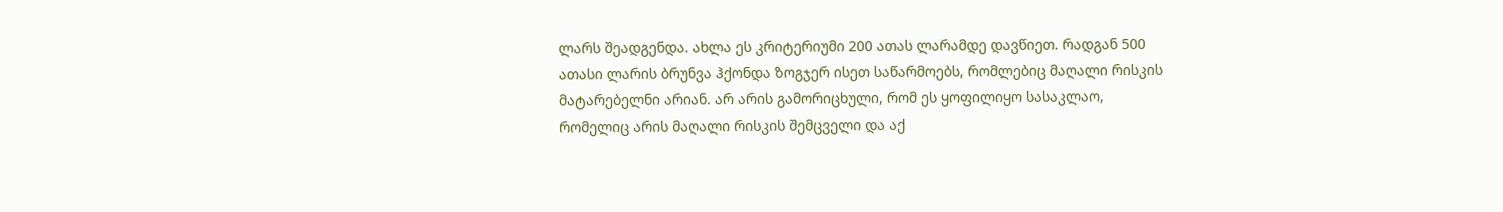ლარს შეადგენდა. ახლა ეს კრიტერიუმი 200 ათას ლარამდე დავწიეთ. რადგან 500 ათასი ლარის ბრუნვა ჰქონდა ზოგჯერ ისეთ საწარმოებს, რომლებიც მაღალი რისკის მატარებელნი არიან. არ არის გამორიცხული, რომ ეს ყოფილიყო სასაკლაო, რომელიც არის მაღალი რისკის შემცველი და აქ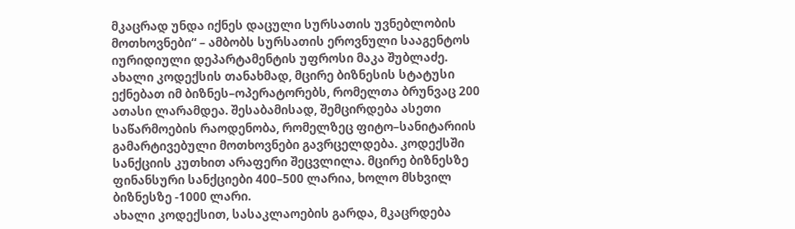მკაცრად უნდა იქნეს დაცული სურსათის უვნებლობის მოთხოვნები“ – ამბობს სურსათის ეროვნული სააგენტოს იურიდიული დეპარტამენტის უფროსი მაკა შუბლაძე.
ახალი კოდექსის თანახმად, მცირე ბიზნესის სტატუსი ექნებათ იმ ბიზნეს–ოპერატორებს, რომელთა ბრუნვაც 200 ათასი ლარამდეა. შესაბამისად, შემცირდება ასეთი საწარმოების რაოდენობა, რომელზეც ფიტო–სანიტარიის გამარტივებული მოთხოვნები გავრცელდება. კოდექსში სანქციის კუთხით არაფერი შეცვლილა. მცირე ბიზნესზე ფინანსური სანქციები 400–500 ლარია, ხოლო მსხვილ ბიზნესზე -1000 ლარი.
ახალი კოდექსით, სასაკლაოების გარდა, მკაცრდება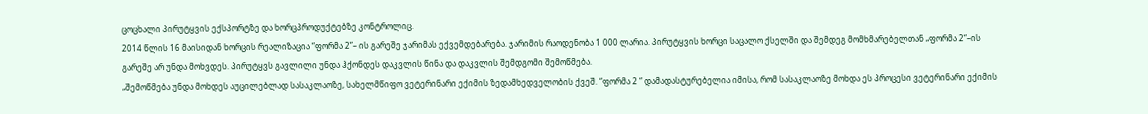ცოცხალი პირუტყვის ექსპორტზე და ხორცპროდუქტებზე კონტროლიც.
2014 წლის 16 მაისიდან ხორცის რეალიზაცია “ფორმა 2”– ის გარეშე ჯარიმას ექვემდებარება. ჯარიმის რაოდენობა 1 000 ლარია. პირუტყვის ხორცი საცალო ქსელში და შემდეგ მომხმარებელთან „ფორმა 2“–ის გარეშე არ უნდა მოხვდეს. პირუტყვს გავლილი უნდა ჰქონდეს დაკვლის წინა და დაკვლის შემდგომი შემოწმება.
„შემოწმება უნდა მოხდეს აუცილებლად სასაკლაოზე, სახელმწიფო ვეტერინარი ექიმის ზედამხედველობის ქვეშ. “ფორმა 2 “ დამადასტურებელია იმისა, რომ სასაკლაოზე მოხდა ეს პროცესი ვეტერინარი ექიმის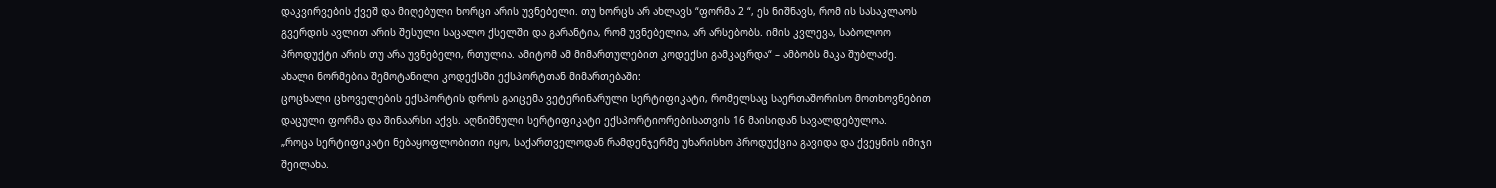დაკვირვების ქვეშ და მიღებული ხორცი არის უვნებელი. თუ ხორცს არ ახლავს “ფორმა 2 “, ეს ნიშნავს, რომ ის სასაკლაოს გვერდის ავლით არის შესული საცალო ქსელში და გარანტია, რომ უვნებელია, არ არსებობს. იმის კვლევა, საბოლოო პროდუქტი არის თუ არა უვნებელი, რთულია. ამიტომ ამ მიმართულებით კოდექსი გამკაცრდა“ – ამბობს მაკა შუბლაძე.
ახალი ნორმებია შემოტანილი კოდექსში ექსპორტთან მიმართებაში:
ცოცხალი ცხოველების ექსპორტის დროს გაიცემა ვეტერინარული სერტიფიკატი, რომელსაც საერთაშორისო მოთხოვნებით დაცული ფორმა და შინაარსი აქვს. აღნიშნული სერტიფიკატი ექსპორტიორებისათვის 16 მაისიდან სავალდებულოა.
„როცა სერტიფიკატი ნებაყოფლობითი იყო, საქართველოდან რამდენჯერმე უხარისხო პროდუქცია გავიდა და ქვეყნის იმიჯი შეილახა.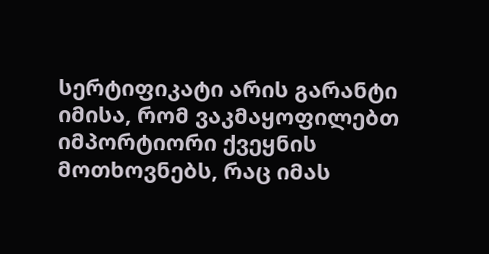სერტიფიკატი არის გარანტი იმისა, რომ ვაკმაყოფილებთ იმპორტიორი ქვეყნის მოთხოვნებს, რაც იმას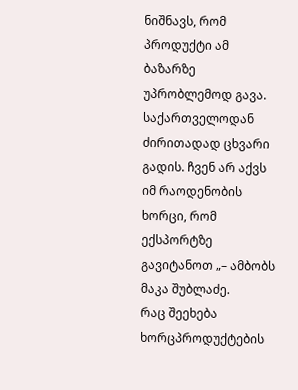ნიშნავს, რომ პროდუქტი ამ ბაზარზე უპრობლემოდ გავა. საქართველოდან ძირითადად ცხვარი გადის. ჩვენ არ აქვს იმ რაოდენობის ხორცი, რომ ექსპორტზე გავიტანოთ „– ამბობს მაკა შუბლაძე.
რაც შეეხება ხორცპროდუქტების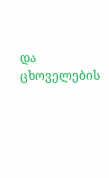და ცხოველების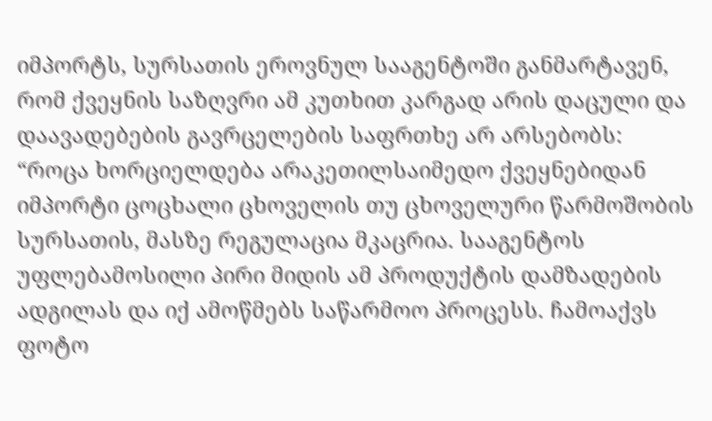იმპორტს, სურსათის ეროვნულ სააგენტოში განმარტავენ, რომ ქვეყნის საზღვრი ამ კუთხით კარგად არის დაცული და დაავადებების გავრცელების საფრთხე არ არსებობს:
“როცა ხორციელდება არაკეთილსაიმედო ქვეყნებიდან იმპორტი ცოცხალი ცხოველის თუ ცხოველური წარმოშობის სურსათის, მასზე რეგულაცია მკაცრია. სააგენტოს უფლებამოსილი პირი მიდის ამ პროდუქტის დამზადების ადგილას და იქ ამოწმებს საწარმოო პროცესს. ჩამოაქვს ფოტო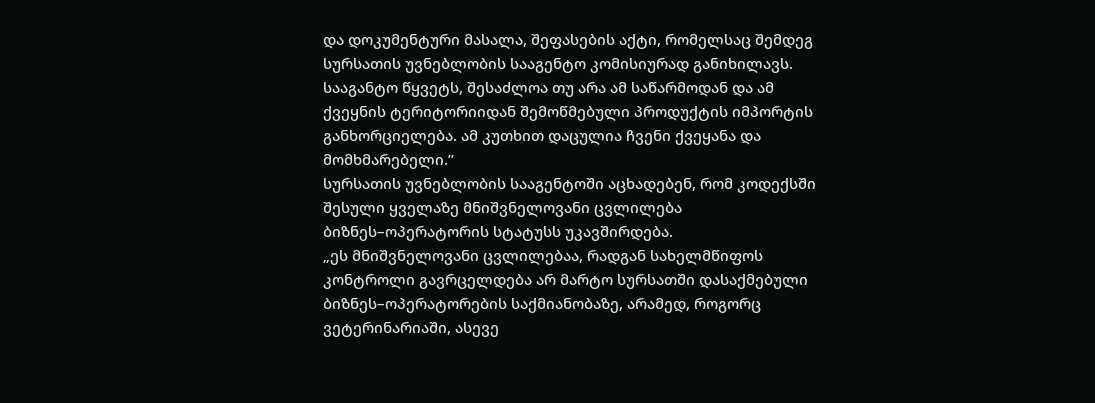და დოკუმენტური მასალა, შეფასების აქტი, რომელსაც შემდეგ სურსათის უვნებლობის სააგენტო კომისიურად განიხილავს. სააგანტო წყვეტს, შესაძლოა თუ არა ამ საწარმოდან და ამ ქვეყნის ტერიტორიიდან შემოწმებული პროდუქტის იმპორტის განხორციელება. ამ კუთხით დაცულია ჩვენი ქვეყანა და მომხმარებელი.”
სურსათის უვნებლობის სააგენტოში აცხადებენ, რომ კოდექსში შესული ყველაზე მნიშვნელოვანი ცვლილება ბიზნეს–ოპერატორის სტატუსს უკავშირდება.
„ეს მნიშვნელოვანი ცვლილებაა, რადგან სახელმწიფოს კონტროლი გავრცელდება არ მარტო სურსათში დასაქმებული ბიზნეს–ოპერატორების საქმიანობაზე, არამედ, როგორც ვეტერინარიაში, ასევე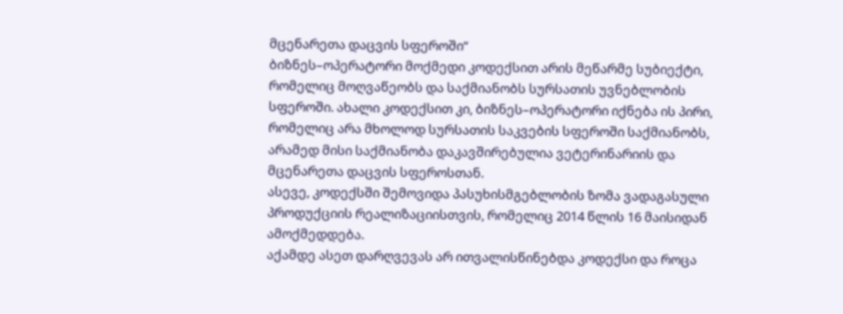მცენარეთა დაცვის სფეროში“
ბიზნეს–ოპერატორი მოქმედი კოდექსით არის მეწარმე სუბიექტი, რომელიც მოღვაწეობს და საქმიანობს სურსათის უვნებლობის სფეროში. ახალი კოდექსით კი, ბიზნეს–ოპერატორი იქნება ის პირი, რომელიც არა მხოლოდ სურსათის საკვების სფეროში საქმიანობს, არამედ მისი საქმიანობა დაკავშირებულია ვეტერინარიის და მცენარეთა დაცვის სფეროსთან.
ასევე, კოდექსში შემოვიდა პასუხისმგებლობის ზომა ვადაგასული პროდუქციის რეალიზაციისთვის, რომელიც 2014 წლის 16 მაისიდან ამოქმედდება.
აქამდე ასეთ დარღვევას არ ითვალისწინებდა კოდექსი და როცა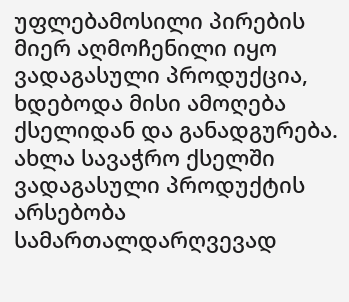უფლებამოსილი პირების მიერ აღმოჩენილი იყო ვადაგასული პროდუქცია, ხდებოდა მისი ამოღება ქსელიდან და განადგურება.
ახლა სავაჭრო ქსელში ვადაგასული პროდუქტის არსებობა სამართალდარღვევად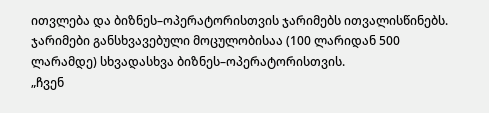ითვლება და ბიზნეს–ოპერატორისთვის ჯარიმებს ითვალისწინებს.
ჯარიმები განსხვავებული მოცულობისაა (100 ლარიდან 500 ლარამდე) სხვადასხვა ბიზნეს–ოპერატორისთვის.
„ჩვენ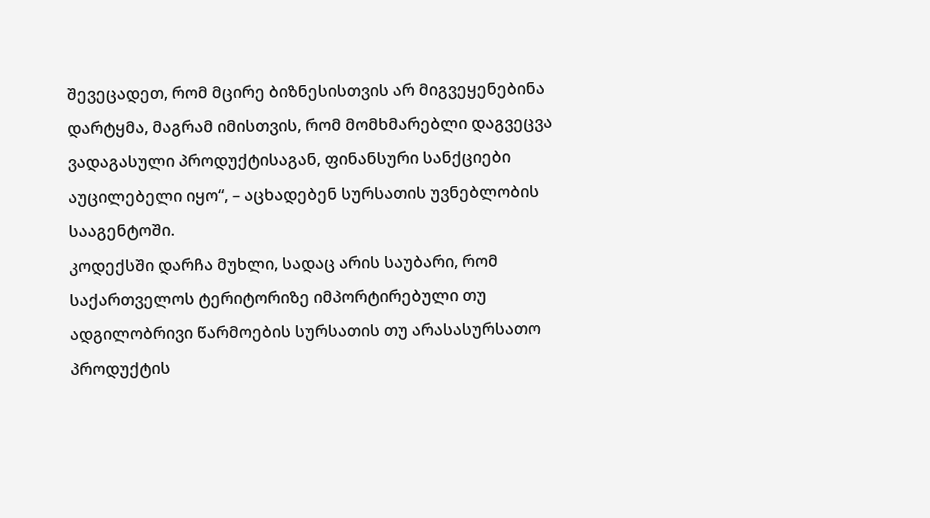შევეცადეთ, რომ მცირე ბიზნესისთვის არ მიგვეყენებინა დარტყმა, მაგრამ იმისთვის, რომ მომხმარებლი დაგვეცვა ვადაგასული პროდუქტისაგან, ფინანსური სანქციები აუცილებელი იყო“, – აცხადებენ სურსათის უვნებლობის სააგენტოში.
კოდექსში დარჩა მუხლი, სადაც არის საუბარი, რომ საქართველოს ტერიტორიზე იმპორტირებული თუ ადგილობრივი წარმოების სურსათის თუ არასასურსათო პროდუქტის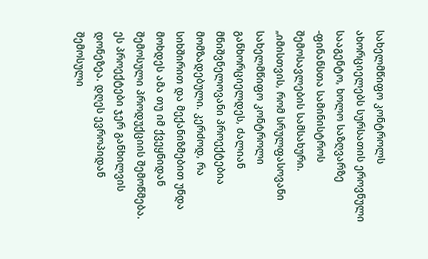სახელმწიფო კონტროლს ახორციელებს სურსათის ეროვნული სააგენტო, ხოლო საზღვარზე -ფინანსთა სამინისტროს შემოსავლების სამსახური.
„იმისთვის, რომ სრულფასოვანი სახელმწიფო კონტროლი განხორციელდეს, ძალიან მნიშვნელოვანი პროექტებია მომზადებული. კერძოდ, რა სიხშირით და მექანიზმებით უნდა მოხდეს ამა თუ იმ ქვეყნიდან შემოსული პროდუქციის შემოწმება. ეს პროექტები ჯერ განხილვის დონეზეა. დღეს ევროპიდან შემოსული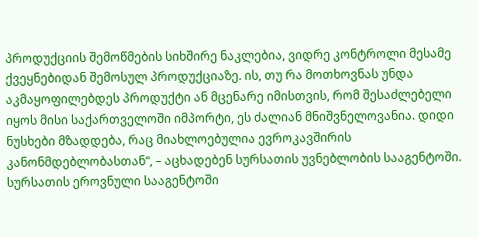პროდუქციის შემოწმების სიხშირე ნაკლებია, ვიდრე კონტროლი მესამე ქვეყნებიდან შემოსულ პროდუქციაზე. ის, თუ რა მოთხოვნას უნდა აკმაყოფილებდეს პროდუქტი ან მცენარე იმისთვის, რომ შესაძლებელი იყოს მისი საქართველოში იმპორტი, ეს ძალიან მნიშვნელოვანია. დიდი ნუსხები მზადდება, რაც მიახლოებულია ევროკავშირის კანონმდებლობასთან“, – აცხადებენ სურსათის უვნებლობის სააგენტოში.
სურსათის ეროვნული სააგენტოში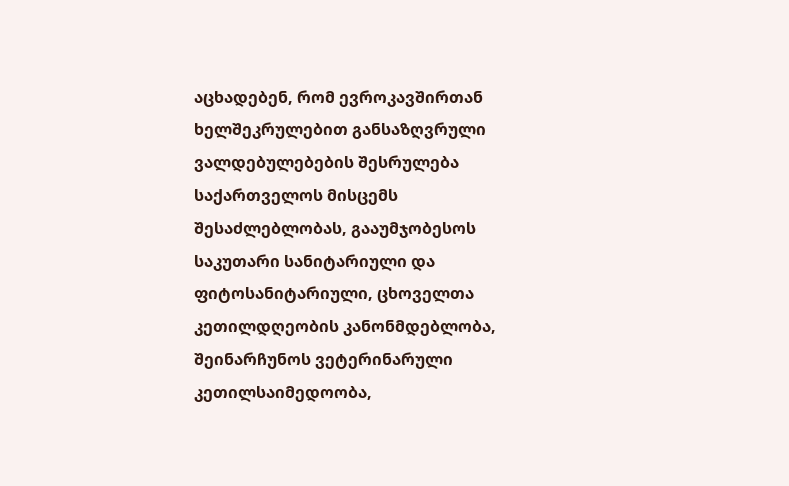აცხადებენ, რომ ევროკავშირთან ხელშეკრულებით განსაზღვრული ვალდებულებების შესრულება საქართველოს მისცემს შესაძლებლობას, გააუმჯობესოს საკუთარი სანიტარიული და ფიტოსანიტარიული, ცხოველთა კეთილდღეობის კანონმდებლობა, შეინარჩუნოს ვეტერინარული კეთილსაიმედოობა,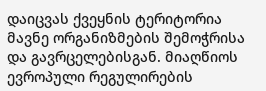დაიცვას ქვეყნის ტერიტორია მავნე ორგანიზმების შემოჭრისა და გავრცელებისგან. მიაღწიოს ევროპული რეგულირების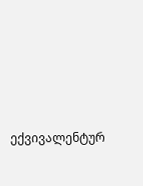ექვივალენტურ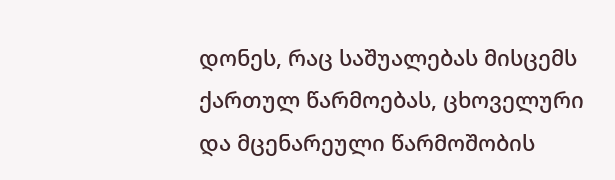დონეს, რაც საშუალებას მისცემს ქართულ წარმოებას, ცხოველური და მცენარეული წარმოშობის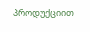პროდუქციით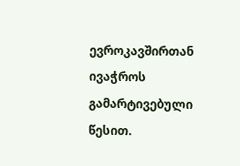ევროკავშირთან ივაჭროს გამარტივებული წესით.